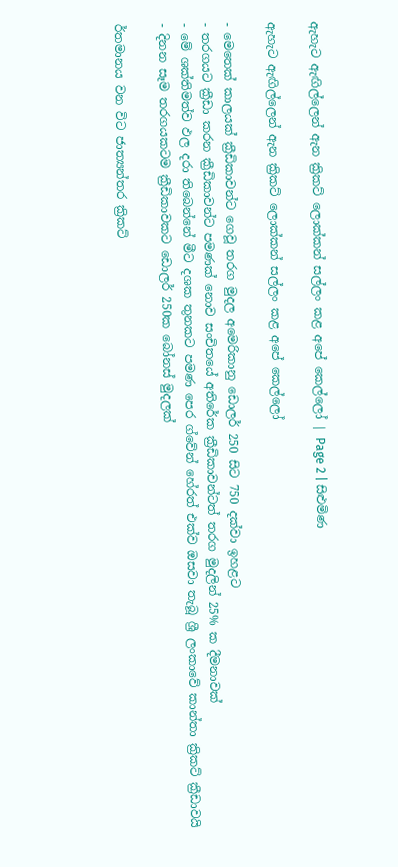ඇහැට ඇඟිල්ලෙන් ඇන ක්‍රිකට් ලොක්කන් සල්ලං කළ අපේ කෙල්ලෝ | Page 2 | සිළුමිණ

ඇහැට ඇඟිල්ලෙන් ඇන ක්‍රිකට් ලොක්කන් සල්ලං කළ අපේ කෙල්ලෝ

- මෙතෙක් කාලයක් ක්‍රීඩිකාවන්ට ගෙවූ තරග මුදල අමෙරිකානු ඩොලර් 250 සිට 750 දක්වා ඉහළට
- තරගයට ක්‍රීඩා කරන ක්‍රීඩිකාවන්ට පමණක් නොව සංචිතයේ අතිරේක ක්‍රීඩිකාවන්ටත් තරග මුදලින් 25% ක දීමනාවක්
- මේ ශක්තිමත්ව ඵල දරා තිබෙන්නේ මීට දශක තුනකට පමණ පෙර ග්වේන් හේරත් එක්ව ඔසවා තැබූ ශ්‍රී ලංකාවේ කාන්තා ක්‍රිකට් ක්‍රීඩාවයි
- දිනන සෑම තරගයකටම ක්‍රීඩිකාවකට ඩොලර් 250ක බෝනස් මුදලක්

ර්තමානය වන විට ජාත්‍යන්තර ක්‍රිකට්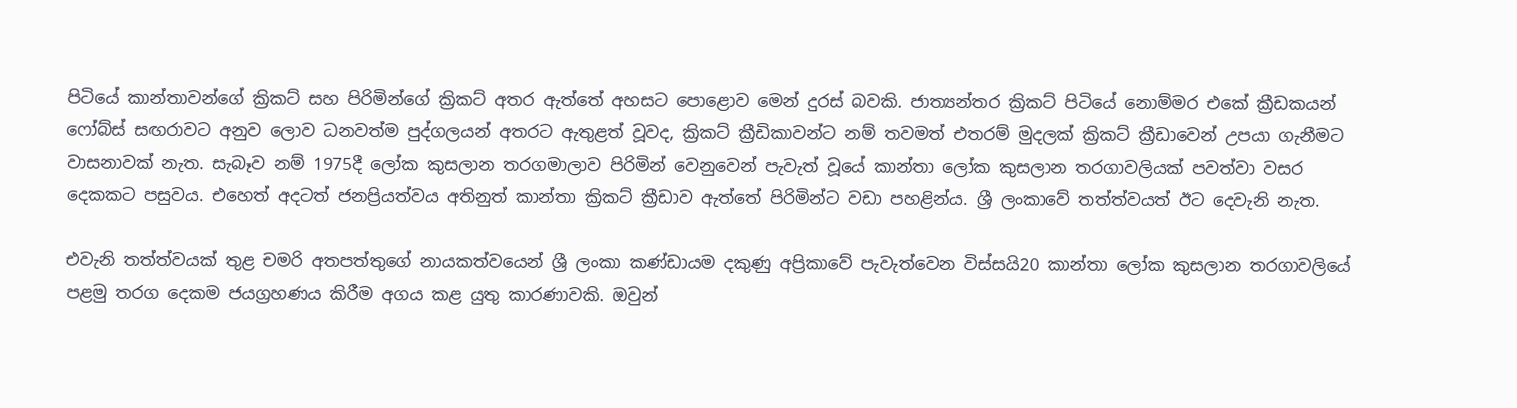පිටියේ කාන්තාවන්ගේ ක්‍රිකට් සහ පිරිමින්ගේ ක්‍රිකට් අතර ඇත්තේ අහසට පොළොව මෙන් දුරස් බවකි. ජාත්‍යන්තර ක්‍රිකට් පිටියේ නොම්මර එකේ ක්‍රීඩකයන් ෆෝබ්ස් සඟරාවට අනුව ලොව ධනවත්ම පුද්ගලයන් අතරට ඇතුළත් වූවද, ක්‍රිකට් ක්‍රීඩිකාවන්ට නම් තවමත් එතරම් මුදලක් ක්‍රිකට් ක්‍රීඩාවෙන් උපයා ගැනීමට වාසනාවක් නැත. සැබෑව නම් 1975දී ලෝක කුසලාන තරගමාලාව පිරිමින් වෙනුවෙන් පැවැත් වූයේ කාන්තා ලෝක කුසලාන තරගාවලියක් පවත්වා වසර දෙකකට පසුවය. එහෙත් අදටත් ජනප්‍රියත්වය අතිනුත් කාන්තා ක්‍රිකට් ක්‍රීඩාව ඇත්තේ පිරිමින්ට වඩා පහළින්ය. ශ්‍රී ලංකාවේ තත්ත්වයත් ඊට දෙවැනි නැත.

එවැනි තත්ත්වයක් තුළ චමරි අතපත්තුගේ නායකත්වයෙන් ශ්‍රී ලංකා කණ්ඩායම දකුණු අප්‍රිකාවේ පැවැත්වෙන විස්සයි20 කාන්තා ලෝක කුසලාන තරගාවලියේ පළමු තරග දෙකම ජයග්‍රහණය කිරීම අගය කළ යුතු කාරණාවකි. ඔවුන්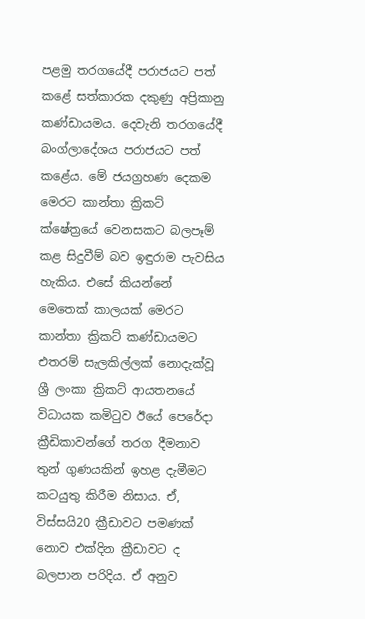පළමු තරගයේදී පරාජයට පත් කළේ සත්කාරක දකුණු අප්‍රිකානු කණ්ඩායමය. දෙවැනි තරගයේදී බංග්ලාදේශය පරාජයට පත් කළේය. මේ ජයග්‍රහණ දෙකම මෙරට කාන්තා ක්‍රිකට් ක්ෂේත්‍රයේ වෙනසකට බලපෑම් කළ සිදුවීම් බව ඉඳුරාම පැවසිය හැකිය. එසේ කියන්නේ මෙතෙක් කාලයක් මෙරට කාන්තා ක්‍රිකට් කණ්ඩායමට එතරම් සැලකිල්ලක් නොදැක්වූ ශ්‍රී ලංකා ක්‍රිකට් ආයතනයේ විධායක කමිටුව ඊයේ පෙරේදා ක්‍රීඩිකාවන්ගේ තරග දීමනාව තුන් ගුණයකින් ඉහළ දැමීමට කටයුතු කිරීම නිසාය. ඒ, විස්සයි20 ක්‍රීඩාවට පමණක් නොව එක්දින ක්‍රීඩාවට ද බලපාන පරිදිය. ඒ අනුව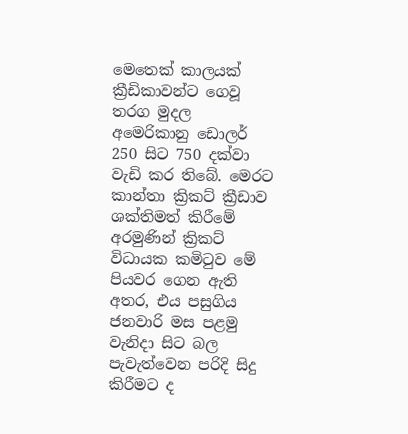මෙතෙක් කාලයක් ක්‍රීඩිකාවන්ට ගෙවූ තරග මුදල අමෙරිකානු ඩොලර් 250 සිට 750 දක්වා වැඩි කර තිබේ. මෙරට කාන්තා ක්‍රිකට් ක්‍රීඩාව ශක්තිමත් කිරීමේ අරමුණින් ක්‍රිකට් විධායක කමිටුව මේ පියවර ගෙන ඇති අතර, එය පසුගිය ජනවාරි මස පළමු වැනිදා සිට බල පැවැත්වෙන පරිදි සිදු කිරීමට ද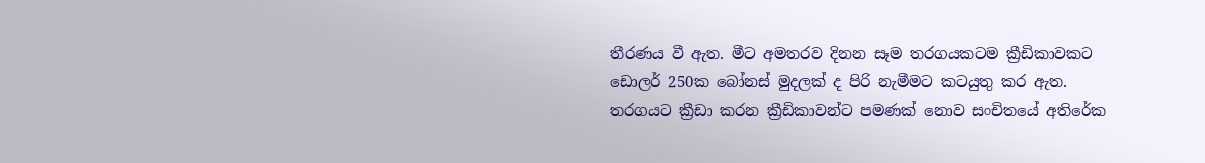තීරණය වී ඇත. මීට අමතරව දිනන සෑම තරගයකටම ක්‍රීඩිකාවකට ඩොලර් 250ක බෝනස් මුදලක් ද පිරි නැමීමට කටයුතු කර ඇත. තරගයට ක්‍රීඩා කරන ක්‍රීඩිකාවන්ට පමණක් නොව සංචිතයේ අතිරේක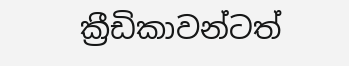ක්‍රීඩිකාවන්ටත්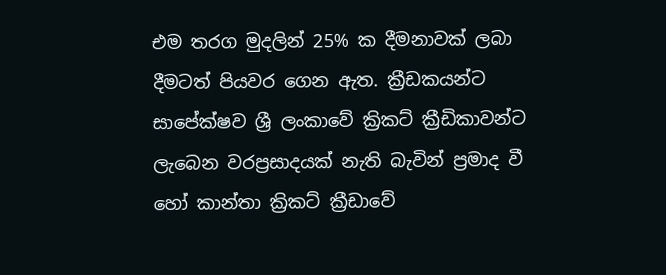එම තරග මුදලින් 25% ක දීමනාවක් ලබා දීමටත් පියවර ගෙන ඇත. ක්‍රීඩකයන්ට සාපේක්ෂව ශ්‍රී ලංකාවේ ක්‍රිකට් ක්‍රීඩිකාවන්ට ලැබෙන වරප්‍රසාදයක් නැති බැවින් ප්‍රමාද වී හෝ කාන්තා ක්‍රිකට් ක්‍රීඩාවේ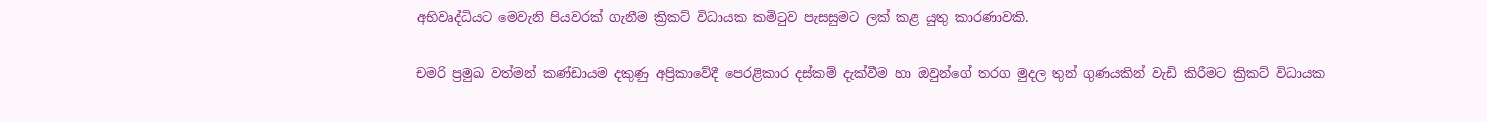අභිවෘද්ධියට මෙවැනි පියවරක් ගැනීම ක්‍රිකට් විධායක කමිටුව පැසසුමට ලක් කළ යුතු කාරණාවකි.

චමරි ප්‍රමුඛ වත්මන් කණ්ඩායම දකුණු අප්‍රිකාවේදී පෙරළිකාර දස්කම් දැක්වීම හා ඔවුන්ගේ තරග මුදල තුන් ගුණයකින් වැඩි කිරීමට ක්‍රිකට් විධායක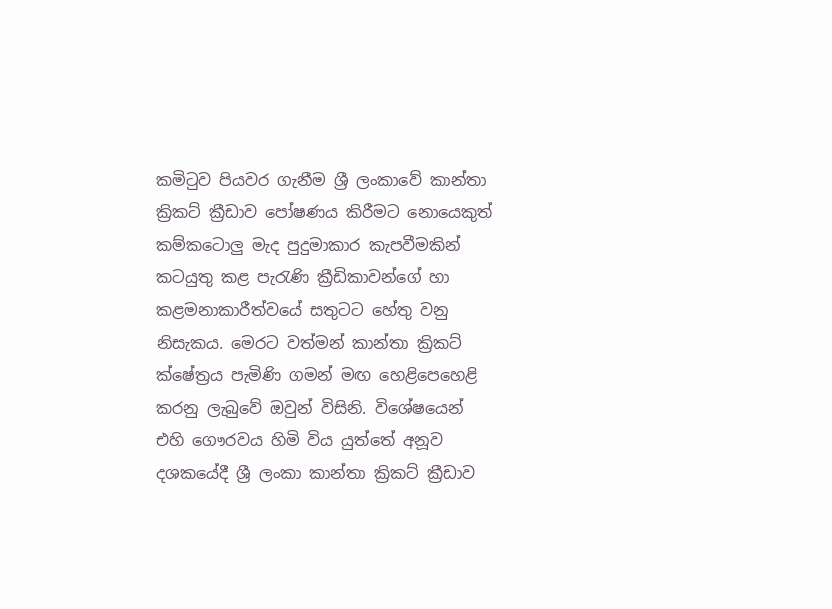කමිටුව පියවර ගැනීම ශ්‍රී ලංකාවේ කාන්තා ක්‍රිකට් ක්‍රීඩාව පෝෂණය කිරීමට නොයෙකුත් කම්කටොලු මැද පුදුමාකාර කැපවීමකින් කටයුතු කළ පැරැණි ක්‍රීඩිකාවන්ගේ හා කළමනාකාරීත්වයේ සතුටට හේතු වනු නිසැකය. මෙරට වත්මන් කාන්තා ක්‍රිකට් ක්ෂේත්‍රය පැමිණි ගමන් මඟ හෙළිපෙහෙළි කරනු ලැබුවේ ඔවුන් විසිනි. විශේෂයෙන් එහි ගෞරවය හිමි විය යුත්තේ අනූව දශකයේදී ශ්‍රී ලංකා කාන්තා ක්‍රිකට් ක්‍රීඩාව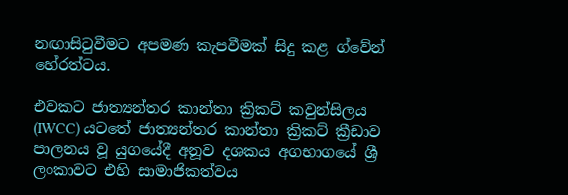නඟාසිටුවීමට අපමණ කැපවීමක් සිදු කළ ග්වේන් හේරත්ටය.

එවකට ජාත්‍යන්තර කාන්තා ක්‍රිකට් කවුන්සිලය (IWCC) යටතේ ජාත්‍යන්තර කාන්තා ක්‍රිකට් ක්‍රීඩාව පාලනය වූ යුගයේදී අනූව දශකය අගභාගයේ ශ්‍රී ලංකාවට එහි සාමාජිකත්වය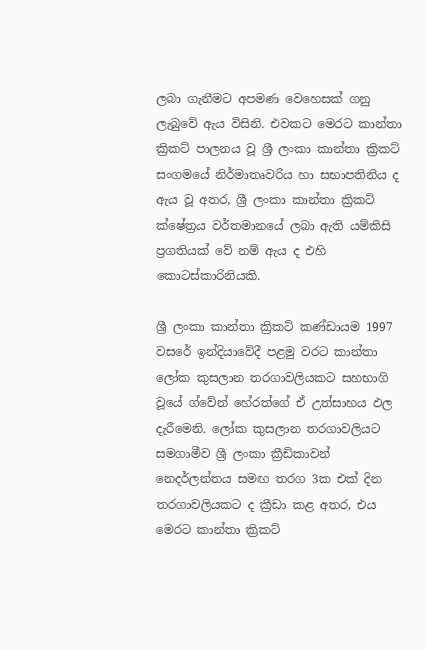ලබා ගැනීමට අපමණ වෙහෙසක් ගනු ලැබුවේ ඇය විසිනි. එවකට මෙරට කාන්තා ක්‍රිකට් පාලනය වූ ශ්‍රී ලංකා කාන්තා ක්‍රිකට් සංගමයේ නිර්මාතෘවරිය හා සභාපතිනිය ද ඇය වූ අතර, ශ්‍රී ලංකා කාන්තා ක්‍රිකට් ක්ෂේත්‍රය වර්තමානයේ ලබා ඇති යම්කිසි ප්‍රගතියක් වේ නම් ඇය ද එහි කොටස්කාරිනියකි.

ශ්‍රී ලංකා කාන්තා ක්‍රිකට් කණ්ඩායම 1997 වසරේ ඉන්දියාවේදී පළමු වරට කාන්තා ලෝක කුසලාන තරගාවලියකට සහභාගි වූයේ ග්වේන් හේරත්ගේ ඒ උත්සාහය ඵල දැරීමෙනි. ලෝක කුසලාන තරගාවලියට සමගාමීව ශ්‍රී ලංකා ක්‍රීඩිකාවන් නෙදර්ලන්තය සමඟ තරග 3ක එක් දින තරගාවලියකට ද ක්‍රීඩා කළ අතර, එය මෙරට කාන්තා ක්‍රිකට්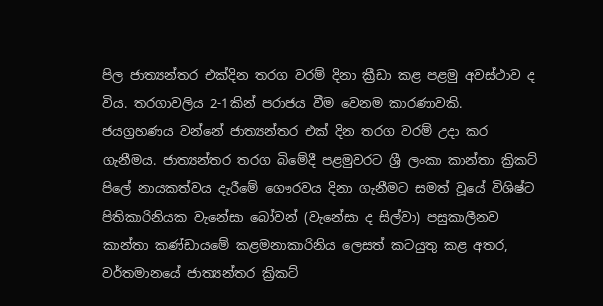පිල ජාත්‍යන්තර එක්දින තරග වරම් දිනා ක්‍රීඩා කළ පළමු අවස්ථාව ද විය. තරගාවලිය 2-1කින් පරාජය වීම වෙනම කාරණාවකි. ජයග්‍රහණය වන්නේ ජාත්‍යන්තර එක් දින තරග වරම් උදා කර ගැනීමය. ජාත්‍යන්තර තරග බිමේදී පළමුවරට ශ්‍රී ලංකා කාන්තා ක්‍රිකට් පිලේ නායකත්වය දැරීමේ ගෞරවය දිනා ගැනීමට සමත් වූයේ විශිෂ්ට පිතිකාරිනියක වැනේසා බෝවන් (වැනේසා ද සිල්වා) පසුකාලීනව කාන්තා කණ්ඩායමේ කළමනාකාරිනිය ලෙසත් කටයුතු කළ අතර, වර්තමානයේ ජාත්‍යන්තර ක්‍රිකට්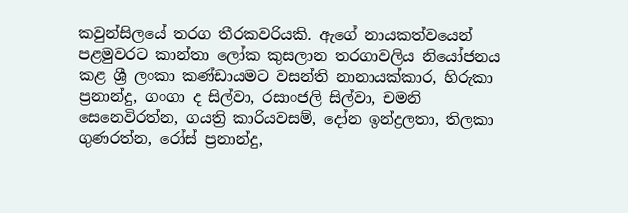කවුන්සිලයේ තරග තීරකවරියකි. ඇගේ නායකත්වයෙන් පළමුවරට කාන්තා ලෝක කුසලාන තරගාවලිය නියෝජනය කළ ශ්‍රී ලංකා කණ්ඩායමට වසන්ති නානායක්කාර, හිරුකා ප්‍රනාන්දු, ගංගා ද සිල්වා, රසාංජලි සිල්වා, චමනි සෙනෙවිරත්න, ගයත්‍රි කාරියවසම්, දෝන ඉන්ද්‍රලතා, තිලකා ගුණරත්න, රෝස් ප්‍රනාන්දු,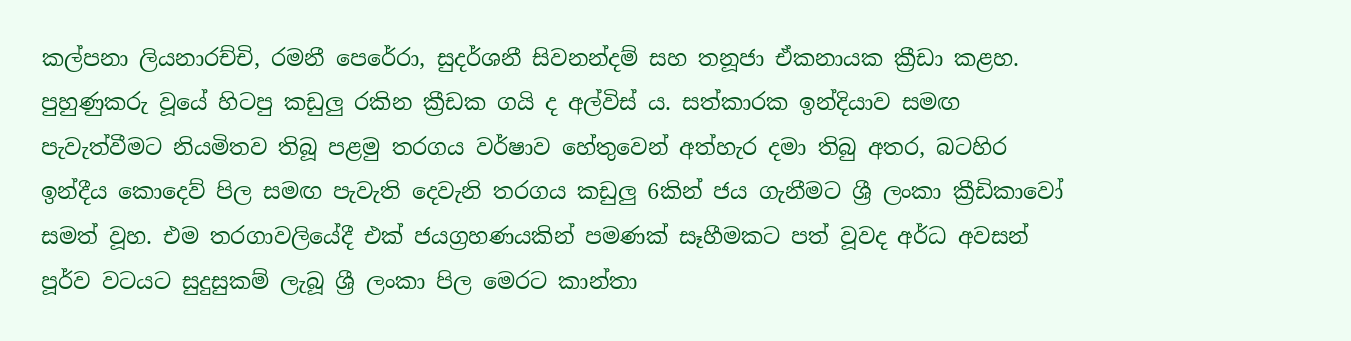කල්පනා ලියනාරච්චි, රමනී පෙරේරා, සුදර්ශනී සිවනන්දම් සහ තනූජා ඒකනායක ක්‍රීඩා කළහ. පුහුණුකරු වූයේ හිටපු කඩුලු රකින ක්‍රීඩක ගයි ද අල්විස් ය. සත්කාරක ඉන්දියාව සමඟ පැවැත්වීමට නියමිතව තිබූ පළමු තරගය වර්ෂාව හේතුවෙන් අත්හැර දමා තිබු අතර, බටහිර ඉන්දීය කොදෙව් පිල සමඟ පැවැති දෙවැනි තරගය කඩුලු 6කින් ජය ගැනීමට ශ්‍රී ලංකා ක්‍රීඩිකාවෝ සමත් වූහ. එම තරගාවලියේදී එක් ජයග්‍රහණයකින් පමණක් සෑහීමකට පත් වූවද අර්ධ අවසන් පූර්ව වටයට සුදුසුකම් ලැබූ ශ්‍රී ලංකා පිල මෙරට කාන්තා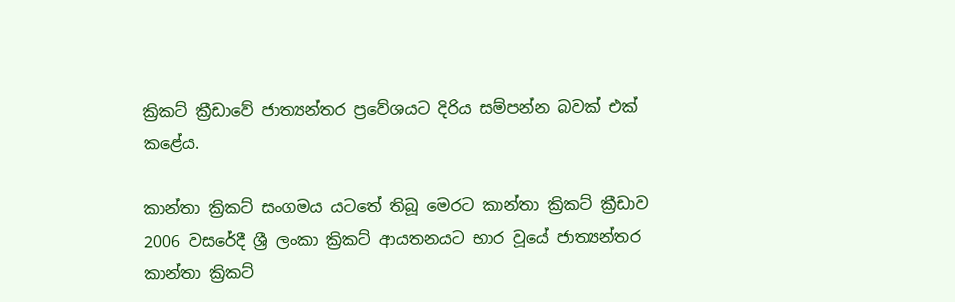ක්‍රිකට් ක්‍රීඩාවේ ජාත්‍යන්තර ප්‍රවේශයට දිරිය සම්පන්න බවක් එක් කළේය.

කාන්තා ක්‍රිකට් සංගමය යටතේ තිබූ මෙරට කාන්තා ක්‍රිකට් ක්‍රීඩාව 2006 වසරේදී ශ්‍රී ලංකා ක්‍රිකට් ආයතනයට භාර වූයේ ජාත්‍යන්තර කාන්තා ක්‍රිකට්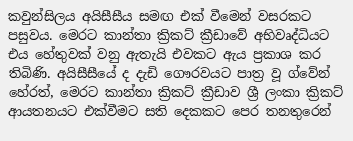කවුන්සිලය අයිසීසීය සමඟ එක් වීමෙන් වසරකට පසුවය. මෙරට කාන්තා ක්‍රිකට් ක්‍රීඩාවේ අභිවෘද්ධියට එය හේතුවක් වනු ඇතැයි එවකට ඇය ප්‍රකාශ කර තිබිණි. අයිසීසීයේ ද දැඩි ගෞරවයට පාත්‍ර වූ ග්වේන් හේරත්, මෙරට කාන්තා ක්‍රිකට් ක්‍රීඩාව ශ්‍රී ලංකා ක්‍රිකට් ආයතනයට එක්වීමට සති දෙකකට පෙර තනතුරෙන්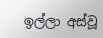ඉල්ලා අස්වූ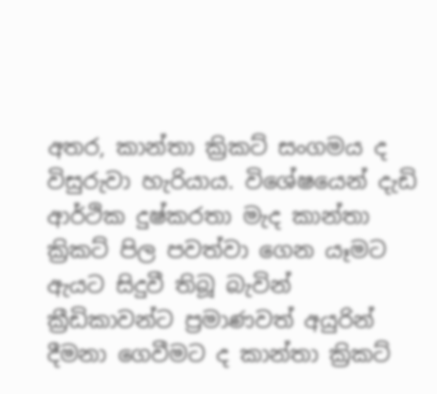අතර, කාන්තා ක්‍රිකට් සංගමය ද විසුරුවා හැරියාය. විශේෂයෙන් දැඩි ආර්ථික දුෂ්කරතා මැද කාන්තා ක්‍රිකට් පිල පවත්වා ගෙන යෑමට ඇයට සිදුවී තිබූ බැවින් ක්‍රීඩිකාවන්ට ප්‍රමාණවත් අයුරින් දීමනා ගෙවීමට ද කාන්තා ක්‍රිකට්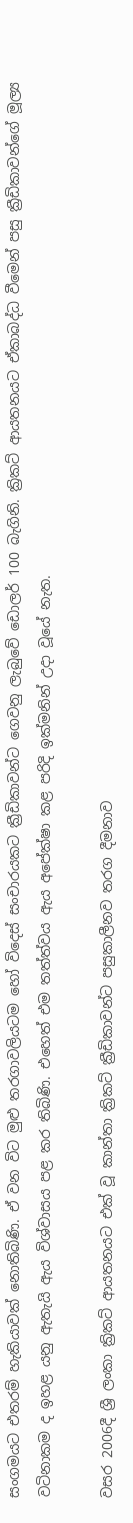සංගමයට එතරම් හැකියාවක් නොතිබිණි. ඒ වන විට මුළු තරගාවලියටම හෝ විදෙස් සංචාරයකට ක්‍රීඩිකාවන්ට ගෙවනු ලැබුවේ ඩොලර් 100 බැගිනි. ක්‍රිකට් ආයතනයට ඒකාබද්ධ වීමෙන් පසු ක්‍රීඩිකාවන්ගේ මූල්‍ය වටිනාකම ද ඉහළ යනු ඇතැයි ඇය විශ්වාසය පළ කර තිබිණි. එහෙත් එම තත්ත්වය ඇය අපේක්ෂා කළ පරිදි ඉක්මනින් උදා වූයේ නැත.

වසර 2006දී ශ්‍රී ලංකා ක්‍රිකට් ආයතනයට එක් වූ කාන්තා ක්‍රිකට් ක්‍රීඩිකාවන්ට පසුකාලීනව තරග දීමනාව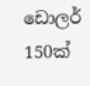ඩොලර් 150ක්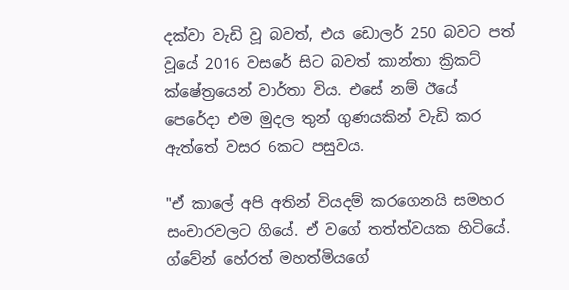දක්වා වැඩි වූ බවත්, එය ඩොලර් 250 බවට පත් වූයේ 2016 වසරේ සිට බවත් කාන්තා ක්‍රිකට් ක්ෂේත්‍රයෙන් වාර්තා විය. එසේ නම් ඊයේ පෙරේදා එම මුදල තුන් ගුණයකින් වැඩි කර ඇත්තේ වසර 6කට පසුවය.

"ඒ කාලේ අපි අතින් වියදම් කරගෙනයි සමහර සංචාරවලට ගියේ. ඒ වගේ තත්ත්වයක හිටියේ. ග්වේන් හේරත් මහත්මියගේ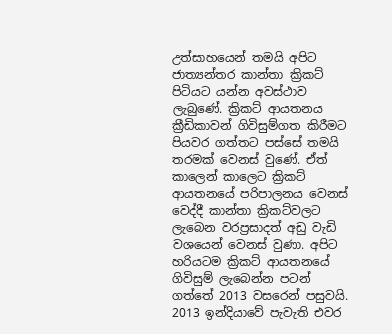උත්සාහයෙන් තමයි අපිට ජාත්‍යන්තර කාන්තා ක්‍රිකට් පිටියට යන්න අවස්ථාව ලැබුණේ. ක්‍රිකට් ආයතනය ක්‍රීඩිකාවන් ගිවිසුම්ගත කිරීමට පියවර ගත්තට පස්සේ තමයි තරමක් වෙනස් වුණේ. ඒත් කාලෙන් කාලෙට ක්‍රිකට් ආයතනයේ පරිපාලනය වෙනස් වෙද්දී කාන්තා ක්‍රිකට්වලට ලැබෙන වරප්‍රසාදත් අඩු වැඩි වශයෙන් වෙනස් වුණා. අපිට හරියටම ක්‍රිකට් ආයතනයේ ගිවිසුම් ලැබෙන්න පටන් ගත්තේ 2013 වසරෙන් පසුවයි. 2013 ඉන්දියාවේ පැවැති එවර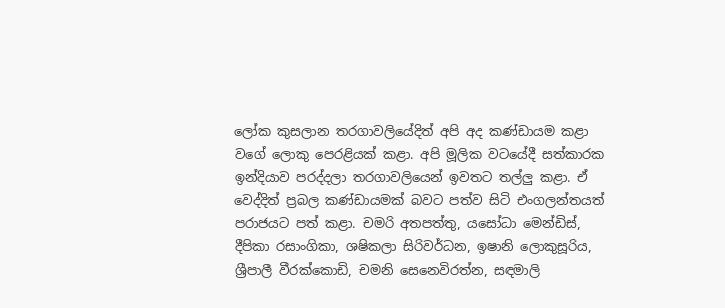ලෝක කුසලාන තරගාවලියේදිත් අපි අද කණ්ඩායම කළා වගේ ලොකු පෙරළියක් කළා. අපි මූලික වටයේදී සත්කාරක ඉන්දියාව පරද්දලා තරගාවලියෙන් ඉවතට තල්ලු කළා. ඒ වෙද්දිත් ප්‍රබල කණ්ඩායමක් බවට පත්ව සිටි එංගලන්තයත් පරාජයට පත් කළා. චමරි අතපත්තු, යසෝධා මෙන්ඩිස්, දීපිකා රසාංගිකා, ශෂිකලා සිරිවර්ධන, ඉෂානි ලොකුසූරිය, ශ්‍රීපාලී වීරක්කොඩි, චමනි සෙනෙවිරත්න, සඳමාලි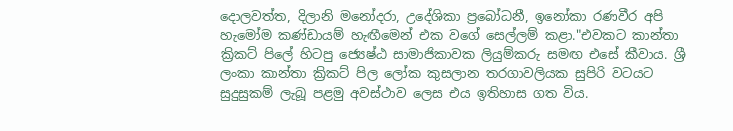දොලවත්ත, දිලානි මනෝදරා, උදේශිකා ප්‍රබෝධනී, ඉනෝකා රණවීර අපි හැමෝම කණ්ඩායම් හැඟීමෙන් එක වගේ සෙල්ලම් කළා."එවකට කාන්තා ක්‍රිකට් පිලේ හිටපු ජ්‍යෙෂ්ඨ සාමාජිකාවක ලියුම්කරු සමඟ එසේ කීවාය. ශ්‍රී ලංකා කාන්තා ක්‍රිකට් පිල ලෝක කුසලාන තරගාවලියක සුපිරි වටයට සුදුසුකම් ලැබූ පළමු අවස්ථාව ලෙස එය ඉතිහාස ගත විය.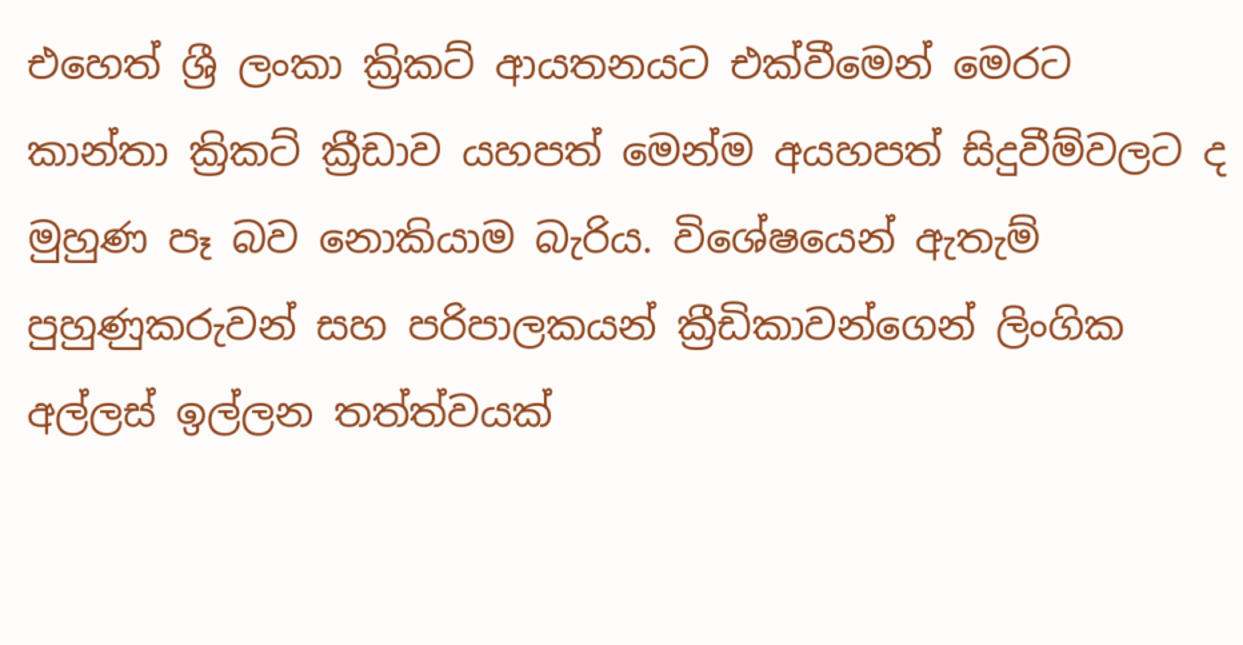එහෙත් ශ්‍රී ලංකා ක්‍රිකට් ආයතනයට එක්වීමෙන් මෙරට කාන්තා ක්‍රිකට් ක්‍රීඩාව යහපත් මෙන්ම අයහපත් සිදුවීම්වලට ද මුහුණ පෑ බව නොකියාම බැරිය. විශේෂයෙන් ඇතැම් පුහුණුකරුවන් සහ පරිපාලකයන් ක්‍රීඩිකාවන්ගෙන් ලිංගික අල්ලස් ඉල්ලන තත්ත්වයක්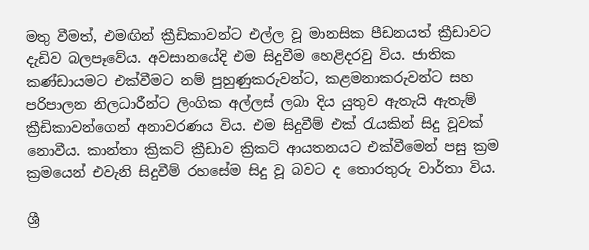මතු වීමත්, එමඟින් ක්‍රීඩිකාවන්ට එල්ල වූ මානසික පීඩනයත් ක්‍රීඩාවට දැඩිව බලපෑවේය. අවසානයේදි එම සිදුවීම හෙළිදරවු විය. ජාතික කණ්ඩායමට එක්වීමට නම් පුහුණුකරුවන්ට, කළමනාකරුවන්ට සහ පරිපාලන නිලධාරීන්ට ලිංගික අල්ලස් ලබා දිය යුතුව ඇතැයි ඇතැම් ක්‍රීඩිකාවන්ගෙන් අනාවරණය විය. එම සිදුවීම් එක් රැයකින් සිදු වූවක් නොවීය. කාන්තා ක්‍රිකට් ක්‍රීඩාව ක්‍රිකට් ආයතනයට එක්වීමෙන් පසු ක්‍රම ක්‍රමයෙන් එවැනි සිදුවීම් රහසේම සිදු වූ බවට ද තොරතුරු වාර්තා විය.

ශ්‍රී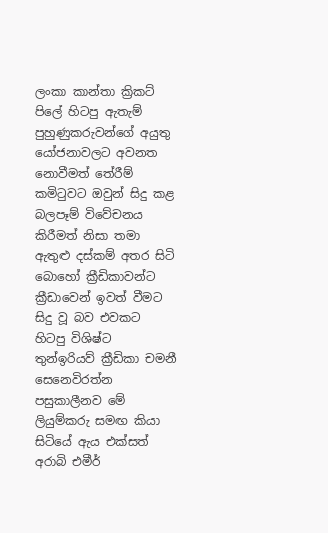ලංකා කාන්තා ක්‍රිකට් පිලේ හිටපු ඇතැම් පුහුණුකරුවන්ගේ අයුතු යෝජනාවලට අවනත නොවීමත් තේරීම් කමිටුවට ඔවුන් සිදු කළ බලපෑම් විවේචනය කිරීමත් නිසා තමා ඇතුළු දස්කම් අතර සිටි බොහෝ ක්‍රීඩිකාවන්ට ක්‍රීඩාවෙන් ඉවත් වීමට සිදු වූ බව එවකට හිටපු විශිෂ්ට තුන්ඉරියව් ක්‍රීඩිකා චමනී සෙනෙවිරත්න පසුකාලීනව මේ ලියුම්කරු සමඟ කියා සිටියේ ඇය එක්සත් අරාබි එමීර්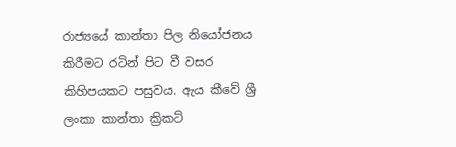රාජ්‍යයේ කාන්තා පිල නියෝජනය කිරීමට රටින් පිට වී වසර කිහිපයකට පසුවය. ඇය කීවේ ශ්‍රී ලංකා කාන්තා ක්‍රිකට්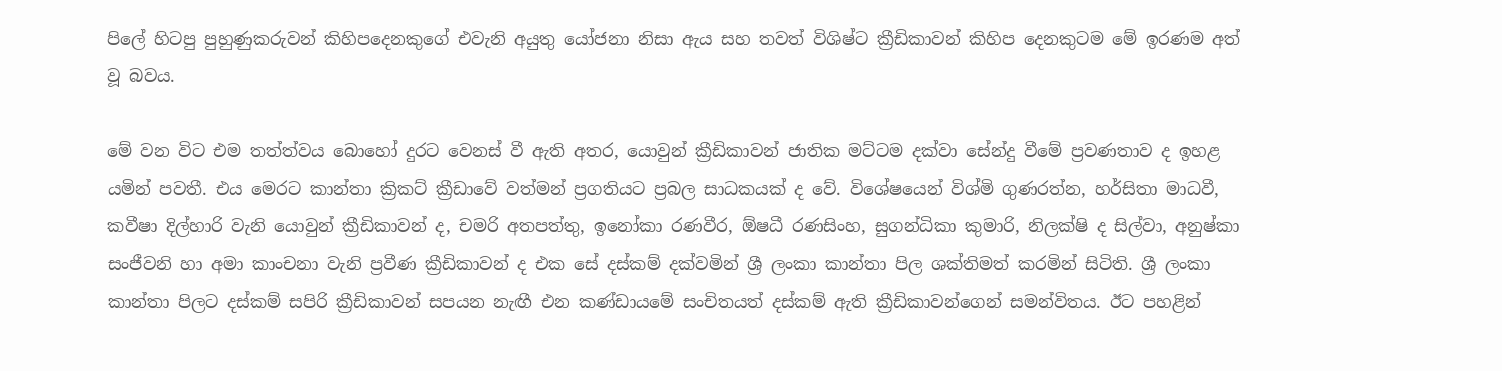පිලේ හිටපු පුහුණුකරුවන් කිහිපදෙනකුගේ එවැනි අයුතු යෝජනා නිසා ඇය සහ තවත් විශිෂ්ට ක්‍රීඩිකාවන් කිහිප දෙනකුටම මේ ඉරණම අත් වූ බවය.

මේ වන විට එම තත්ත්වය බොහෝ දුරට වෙනස් වී ඇති අතර, යොවුන් ක්‍රීඩිකාවන් ජාතික මට්ටම දක්වා සේන්දු වීමේ ප්‍රවණතාව ද ඉහළ යමින් පවතී. එය මෙරට කාන්තා ක්‍රිකට් ක්‍රීඩාවේ වත්මන් ප්‍රගතියට ප්‍රබල සාධකයක් ද වේ. විශේෂයෙන් විශ්මි ගුණරත්න, හර්සිතා මාධවී, කවීෂා දිල්හාරි වැනි යොවුන් ක්‍රීඩිකාවන් ද, චමරි අතපත්තු, ඉනෝකා රණවීර, ඕෂධී රණසිංහ, සුගන්ධිකා කුමාරි, නිලක්ෂි ද සිල්වා, අනුෂ්කා සංජීවනි හා අමා කාංචනා වැනි ප්‍රවීණ ක්‍රීඩිකාවන් ද එක සේ දස්කම් දක්වමින් ශ්‍රී ලංකා කාන්තා පිල ශක්තිමත් කරමින් සිටිති. ශ්‍රී ලංකා කාන්තා පිලට දස්කම් සපිරි ක්‍රීඩිකාවන් සපයන නැඟී එන කණ්ඩායමේ සංචිතයත් දස්කම් ඇති ක්‍රීඩිකාවන්ගෙන් සමන්විතය. ඊට පහළින්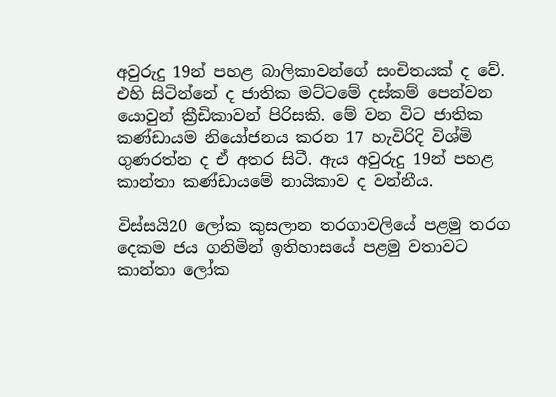අවුරුදු 19න් පහළ බාලිකාවන්ගේ සංචිතයක් ද වේ. එහි සිටින්නේ ද ජාතික මට්ටමේ දස්කම් පෙන්වන යොවුන් ක්‍රීඩිකාවන් පිරිසකි. මේ වන විට ජාතික කණ්ඩායම නියෝජනය කරන 17 හැවිරිදි විශ්මි ගුණරත්න ද ඒ අතර සිටී. ඇය අවුරුදු 19න් පහළ කාන්තා කණ්ඩායමේ නායිකාව ද වන්නීය.

විස්සයි20 ලෝක කුසලාන තරගාවලියේ පළමු තරග දෙකම ජය ගනිමින් ඉතිහාසයේ පළමු වතාවට කාන්තා ලෝක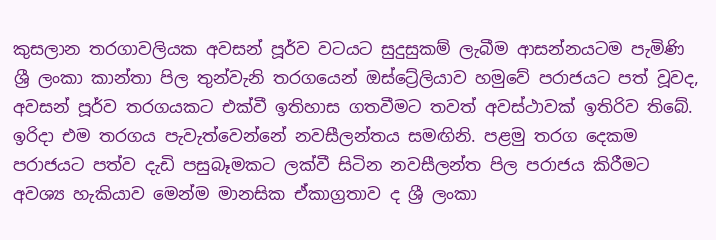කුසලාන තරගාවලියක අවසන් පූර්ව වටයට සුදුසුකම් ලැබීම ආසන්නයටම පැමිණි ශ්‍රී ලංකා කාන්තා පිල තුන්වැනි තරගයෙන් ඔස්ට්‍රේලියාව හමුවේ පරාජයට පත් වූවද, අවසන් පූර්ව තරගයකට එක්වී ඉතිහාස ගතවීමට තවත් අවස්ථාවක් ඉතිරිව තිබේ. ඉරිදා එම තරගය පැවැත්වෙන්නේ නවසීලන්තය සමඟිනි. පළමු තරග දෙකම පරාජයට පත්ව දැඩි පසුබෑමකට ලක්වී සිටින නවසීලන්ත පිල පරාජය කිරීමට අවශ්‍ය හැකියාව මෙන්ම මානසික ඒකාග්‍රතාව ද ශ්‍රී ලංකා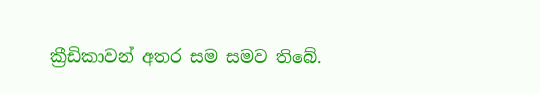ක්‍රීඩිකාවන් අතර සම සමව තිබේ.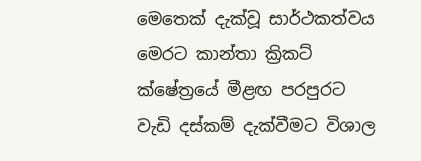මෙතෙක් දැක්වූ සාර්ථකත්වය මෙරට කාන්තා ක්‍රිකට් ක්ෂේත්‍රයේ මීළඟ පරපුරට වැඩි දස්කම් දැක්වීමට විශාල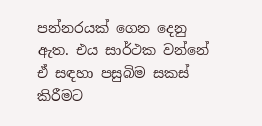පන්නරයක් ගෙන දෙනු ඇත. එය සාර්ථක වන්නේ ඒ සඳහා පසුබිම සකස් කිරීමට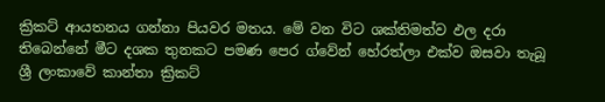ක්‍රිකට් ආයතනය ගන්නා පියවර මතය. මේ වන විට ශක්තිමත්ව ඵල දරා තිබෙන්නේ මීට දශක තුනකට පමණ පෙර ග්වේන් හේරත්ලා එක්ව ඔසවා තැබූ ශ්‍රී ලංකාවේ කාන්තා ක්‍රිකට්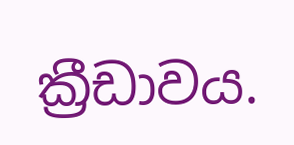ක්‍රීඩාවය.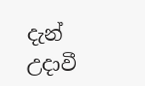දැන් උදාවී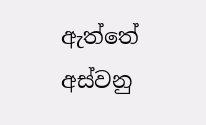ඇත්තේ අස්වනු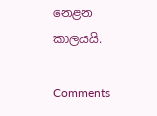නෙළන කාලයයි.

Comments